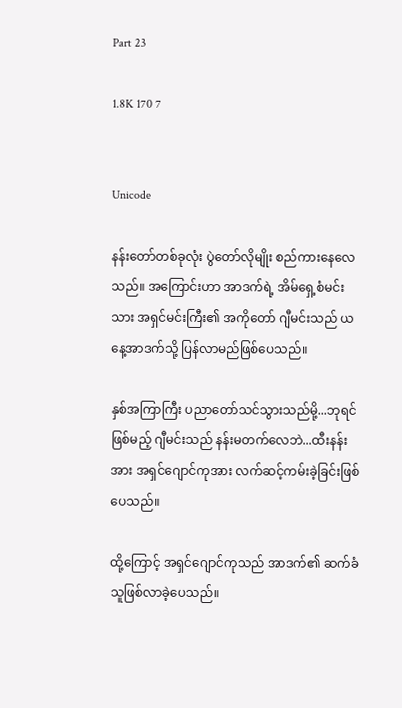Part 23

1.8K 170 7


Unicode

နန်းတော်တစ်ခုလုံး ပွဲတော်လိုမျိုး စည်ကားနေလေသည်။ အကြောင်းဟာ အာဒက်ရဲ့ အိမ်ရှေ့စံမင်းသား အရှင်မင်းကြီး၏ အကိုတော် ဂျီမင်းသည် ယနေ့အာဒက်သို့ ပြန်လာမည်ဖြစ်ပေသည်။

နှစ်အကြာကြီး ပညာတော်သင်သွားသည်မို့...ဘုရင်ဖြစ်မည့် ဂျီမင်းသည် နန်းမတက်လေဘဲ...ထီးနန်းအား အရှင်ဂျောင်ကုအား လက်ဆင့်ကမ်းခဲ့ခြင်းဖြစ်ပေသည်။

ထို့ကြောင့် အရှင်ဂျောင်ကုသည် အာဒက်၏ ဆက်ခံသူဖြစ်လာခဲ့ပေသည်။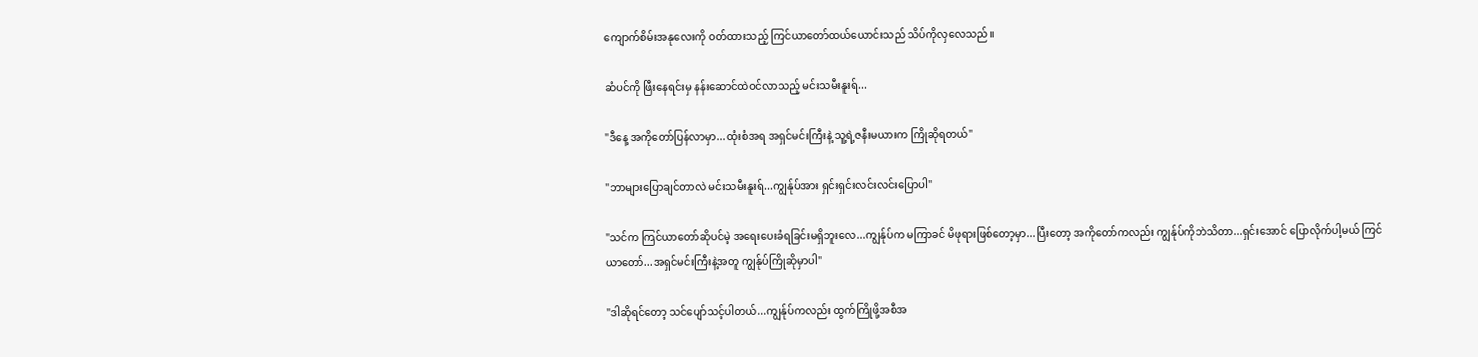ကျောက်စိမ်းအနုလေးကို ဝတ်ထားသည့် ကြင်ယာတော်ထယ်ယောင်းသည် သိပ်ကိုလှလေသည်။

ဆံပင်ကို ဖြီးနေရင်းမှ နန်းဆောင်ထဲဝင်လာသည့် မင်းသမီးနူးရ်...

"ဒီနေ့ အကိုတော်ပြန်လာမှာ...ထုံးစံအရ အရှင်မင်းကြီးနဲ့ သူ့ရဲ့ဇနီးမယားက ကြိုဆိုရတယ်"

"ဘာများပြောချင်တာလဲ မင်းသမီးနူးရ်...ကျွန်ုပ်အား ရှင်းရှင်းလင်းလင်းပြောပါ"

"သင်က ကြင်ယာတော်ဆိုပင်မဲ့ အရေးပေးခံရခြင်းမရှိဘူးလေ...ကျွန်ုပ်က မကြာခင် မိဖုရားဖြစ်တော့မှာ...ပြီးတော့ အကိုတော်ကလည်း ကျွန်ုပ်ကိုဘဲသိတာ...ရှင်းအောင် ပြောလိုက်ပါ့မယ် ကြင်ယာတော်...အရှင်မင်းကြီးနဲ့အတူ ကျွန်ုပ်ကြိုဆိုမှာပါ"

"ဒါဆိုရင်တော့ သင်ပျော်သင့်ပါတယ်...ကျွန်ုပ်ကလည်း ထွက်ကြိုဖို့အစီအ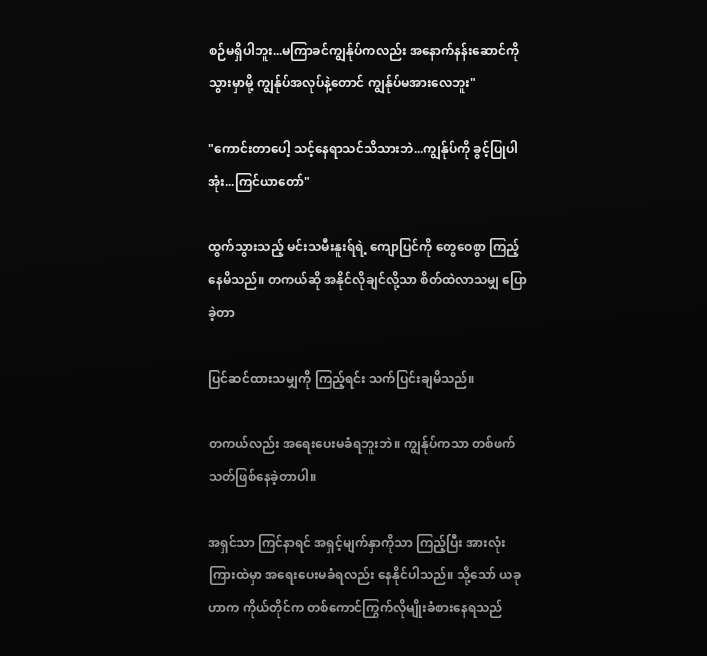စဉ်မရှိပါဘူး...မကြာခင်ကျွန်ုပ်ကလည်း အနောက်နန်းဆောင်ကို သွားမှာမို့ ကျွန်ုပ်အလုပ်နဲ့တောင် ကျွန်ုပ်မအားလေဘူး"

"ကောင်းတာပေါ့ သင့်နေရာသင်သိသားဘဲ...ကျွန်ုပ်ကို ခွင့်ပြုပါအုံး...ကြင်ယာတော်"

ထွက်သွားသည့် မင်းသမီးနူးရ်ရဲ့ ကျောပြင်ကို တွေဝေစွာ ကြည့်နေမိသည်။ တကယ်ဆို အနိုင်လိုချင်လို့သာ စိတ်ထဲလာသမျှ ပြောခဲ့တာ

ပြင်ဆင်ထားသမျှကို ကြည့်ရင်း သက်ပြင်းချမိသည်။

တကယ်လည်း အရေးပေးမခံရဘူးဘဲ။ ကျွန်ုပ်ကသာ တစ်ဖက်သတ်ဖြစ်နေခဲ့တာပါ။

အရှင်သာ ကြင်နာရင် အရှင့်မျက်နှာကိုသာ ကြည့်ပြီး အားလုံးကြားထဲမှာ အရေးပေးမခံရလည်း နေနိုင်ပါသည်။ သို့သော် ယခုဟာက ကိုယ်တိုင်က တစ်ကောင်ကြွက်လိုမျိုးခံစားနေရသည်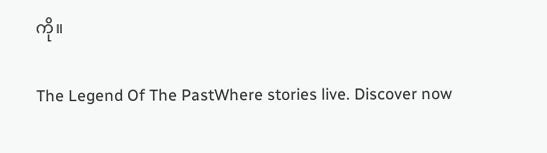ကို။

The Legend Of The PastWhere stories live. Discover now